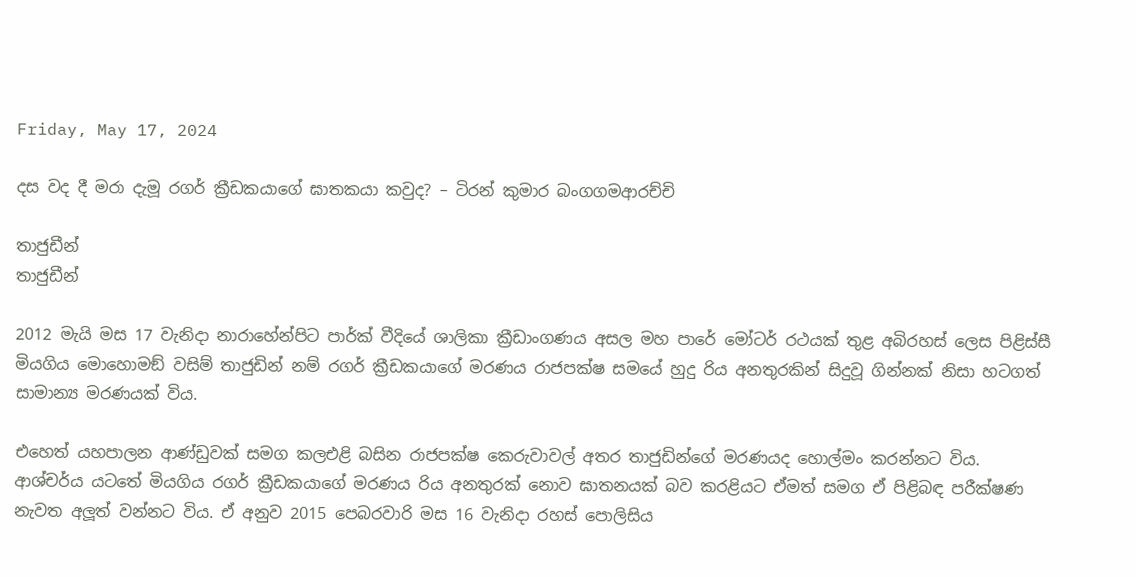Friday, May 17, 2024

දස වද දී මරා දැමූ රගර් ක්‍රීඩකයාගේ ඝාතකයා කවුද? – ටිරන් කුමාර බංගගමආරච්චි

තාජුඩීන්
තාජුඩීන්

2012 මැයි මස 17 වැනිදා නාරාහේන්පිට පාර්ක් වීදියේ ශාලිකා ක්‍රීඩාංගණය අසල මහ පාරේ මෝටර් රථයක් තුළ අබිරහස් ලෙස පිළිස්සී මියගිය මොහොමඞ් වසිම් තාජුඩින් නම් රගර් ක්‍රීඩකයාගේ මරණය රාජපක්ෂ සමයේ හුදු රිය අනතුරකින් සිදුවූ ගින්නක් නිසා හටගත් සාමාන්‍ය මරණයක් විය.

එහෙත් යහපාලන ආණ්ඩුවක් සමග කලඑළි බසින රාජපක්ෂ කෙරුවාවල් අතර තාජුඩින්ගේ මරණයද හොල්මං කරන්නට විය. ආශ්චර්ය යටතේ මියගිය රගර් ක්‍රීඩකයාගේ මරණය රිය අනතුරක් නොව ඝාතනයක් බව කරළියට ඒමත් සමග ඒ පිළිබඳ පරීක්ෂණ නැවත අලූත් වන්නට විය. ඒ අනුව 2015 පෙබරවාරි මස 16 වැනිදා රහස් පොලිසිය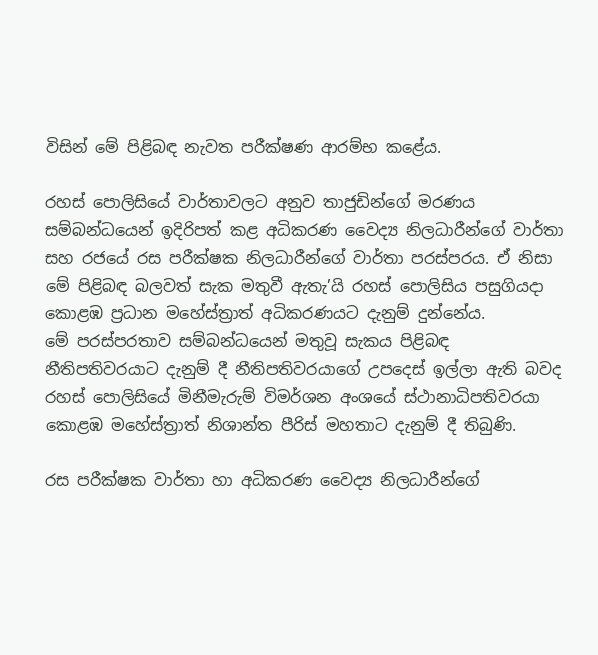විසින් මේ පිළිබඳ නැවත පරීක්ෂණ ආරම්භ කළේය.

රහස් පොලිසියේ වාර්තාවලට අනුව තාජුඩින්ගේ මරණය සම්බන්ධයෙන් ඉදිරිපත් කළ අධිකරණ වෛද්‍ය නිලධාරීන්ගේ වාර්තා සහ රජයේ රස පරීක්ෂක නිලධාරීන්ගේ වාර්තා පරස්පරය. ඒ නිසා මේ පිළිබඳ බලවත් සැක මතුවී ඇතැ’යි රහස් පොලිසිය පසුගියදා කොළඹ ප්‍රධාන මහේස්ත්‍රාත් අධිකරණයට දැනුම් දුන්නේය.
මේ පරස්පරතාව සම්බන්ධයෙන් මතුවූ සැකය පිළිබඳ නීතිපතිවරයාට දැනුම් දී නීතිපතිවරයාගේ උපදෙස් ඉල්ලා ඇති බවද රහස් පොලිසියේ මිනීමැරුම් විමර්ශන අංශයේ ස්ථානාධිපතිවරයා කොළඹ මහේස්ත්‍රාත් නිශාන්ත පීරිස් මහතාට දැනුම් දී තිබුණි.

රස පරීක්ෂක වාර්තා හා අධිකරණ වෛද්‍ය නිලධාරීන්ගේ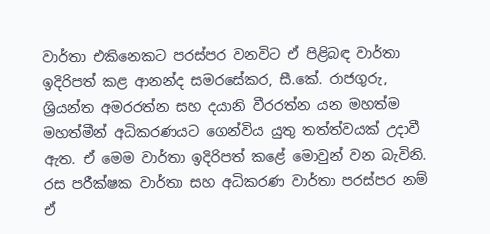වාර්තා එකිනෙකට පරස්පර වනවිට ඒ පිළිබඳ වාර්තා ඉදිරිපත් කළ ආනන්ද සමරසේකර, සී.කේ. රාජගුරු, ශ්‍රියන්ත අමරරත්න සහ දයානි වීරරත්න යන මහත්ම මහත්මීන් අධිකරණයට ගෙන්විය යුතු තත්ත්වයක් උදාවී ඇත. ඒ මෙම වාර්තා ඉදිරිපත් කළේ මොවුන් වන බැවිනි. රස පරීක්ෂක වාර්තා සහ අධිකරණ වාර්තා පරස්පර නම් ඒ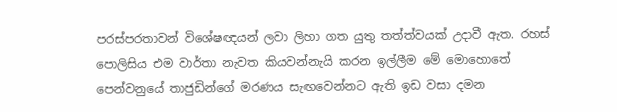පරස්පරතාවන් විශේෂඥයන් ලවා ලිහා ගත යුතු තත්ත්වයක් උදාවී ඇත. රහස් පොලිසිය එම වාර්තා නැවත කියවන්නැයි කරන ඉල්ලීම මේ මොහොතේ පෙන්වනුයේ තාජුඩින්ගේ මරණය සැඟවෙන්නට ඇති ඉඩ වසා දමන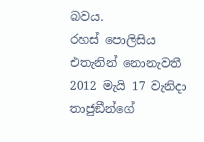බවය.
රහස් පොලිසිය එතැනින් නොනැවතී 2012 මැයි 17 වැනිදා තාජුඞීන්ගේ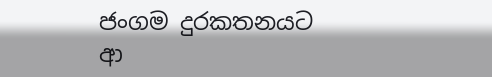ජංගම දුරකතනයට ආ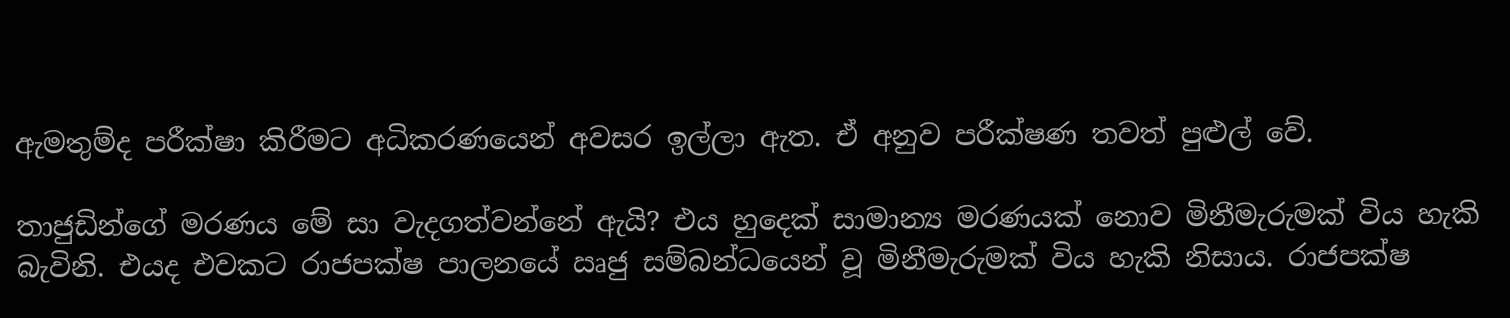ඇමතුම්ද පරීක්ෂා කිරීමට අධිකරණයෙන් අවසර ඉල්ලා ඇත. ඒ අනුව පරීක්ෂණ තවත් පුළුල් වේ.

තාජුඩින්ගේ මරණය මේ සා වැදගත්වන්නේ ඇයි? එය හුදෙක් සාමාන්‍ය මරණයක් නොව මිනීමැරුමක් විය හැකි බැවිනි. එයද එවකට රාජපක්ෂ පාලනයේ ඍජු සම්බන්ධයෙන් වූ මිනීමැරුමක් විය හැකි නිසාය. රාජපක්ෂ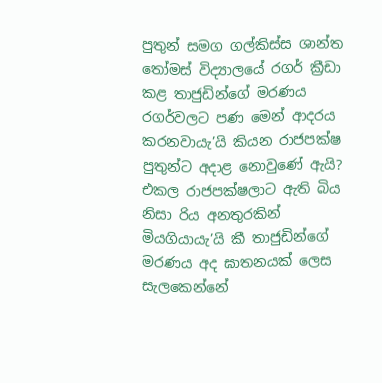පුතුන් සමග ගල්කිස්ස ශාන්ත තෝමස් විද්‍යාලයේ රගර් ක්‍රීඩා කළ තාජුඩින්ගේ මරණය රගර්වලට පණ මෙන් ආදරය කරනවායැ’යි කියන රාජපක්ෂ පුතුන්ට අදාළ නොවුණේ ඇයි? එකල රාජපක්ෂලාට ඇති බිය නිසා රිය අනතුරකින් මියගියායැ’යි කී තාජුඩින්ගේ මරණය අද ඝාතනයක් ලෙස සැලකෙන්නේ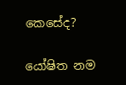කෙසේද?

යෝෂිත නම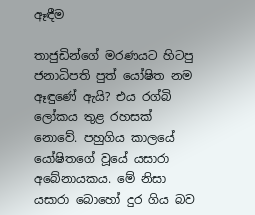ඈඳීම

තාජුඩින්ගේ මරණයට හිටපු ජනාධිපති පුත් යෝෂිත නම ඈඳුණේ ඇයි? එය රග්බි ලෝකය තුළ රහසක් නොවේ. පහුගිය කාලයේ යෝෂිතගේ වූයේ යසාරා අබේනායකය. මේ නිසා යසාරා බොහෝ දුර ගිය බව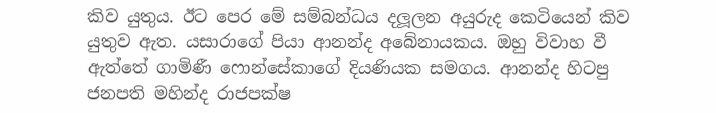කිව යුතුය. ඊට පෙර මේ සම්බන්ධය දලූලන අයුරුද කෙටියෙන් කිව යුතුව ඇත. යසාරාගේ පියා ආනන්ද අබේනායකය. ඔහු විවාහ වී ඇත්තේ ගාමිණී ෆොන්සේකාගේ දියණියක සමගය. ආනන්ද හිටපු ජනපති මහින්ද රාජපක්ෂ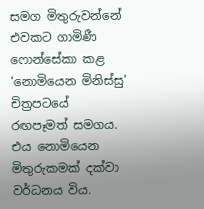සමග මිතුරුවන්නේ එවකට ගාමිණී ෆොන්සේකා කළ ‘නොමියෙන මිනිස්සු’ චිත්‍රපටයේ රඟපෑමත් සමගය. එය නොමියෙන මිතුරුකමක් දක්වා වර්ධනය විය.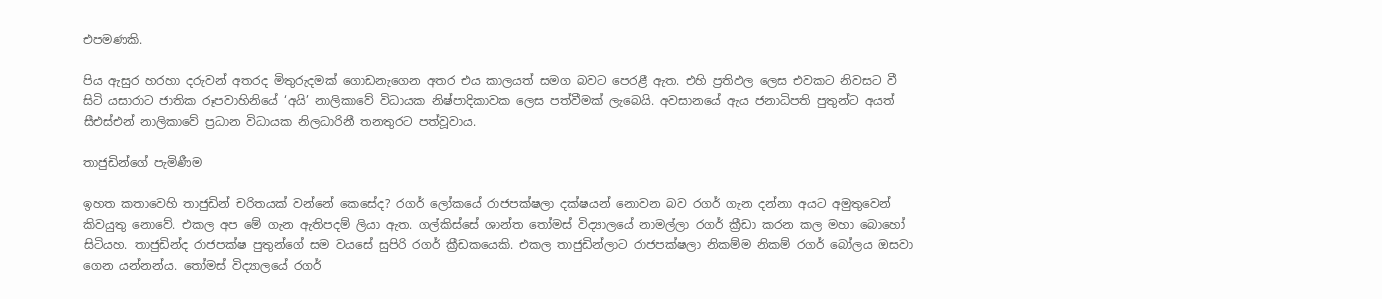එපමණකි.

පිය ඇසුර හරහා දරුවන් අතරද මිතුරුදමක් ගොඩනැගෙන අතර එය කාලයත් සමග බවට පෙරළී ඇත. එහි ප්‍රතිඵල ලෙස එවකට නිවසට වී සිටි යසාරාට ජාතික රූපවාහිනියේ ‘අයි’ නාලිකාවේ විධායක නිෂ්පාදිකාවක ලෙස පත්වීමක් ලැබෙයි. අවසානයේ ඇය ජනාධිපති පුතුන්ට අයත් සීඑස්එන් නාලිකාවේ ප්‍රධාන විධායක නිලධාරිනී තනතුරට පත්වූවාය.

තාජුඩින්ගේ පැමිණීම

ඉහත කතාවෙහි තාජුඩින් චරිතයක් වන්නේ කෙසේද? රගර් ලෝකයේ රාජපක්ෂලා දක්ෂයන් නොවන බව රගර් ගැන දන්නා අයට අමුතුවෙන් කිවයුතු නොවේ. එකල අප මේ ගැන ඇතිපදම් ලියා ඇත. ගල්කිස්සේ ශාන්ත තෝමස් විද්‍යාලයේ නාමල්ලා රගර් ක්‍රීඩා කරන කල මහා බොහෝ සිටියහ. තාජුඩින්ද රාජපක්ෂ පුතුන්ගේ සම වයසේ සුපිරි රගර් ක්‍රීඩකයෙකි. එකල තාජුඩින්ලාට රාජපක්ෂලා නිකම්ම නිකම් රගර් බෝලය ඔසවා ගෙන යන්නන්ය. තෝමස් විද්‍යාලයේ රගර්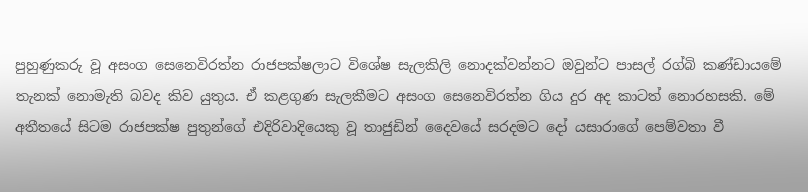පුහුණුකරු වූ අසංග සෙනෙවිරත්න රාජපක්ෂලාට විශේෂ සැලකිලි නොදක්වන්නට ඔවුන්ට පාසල් රග්බි කණ්ඩායමේ තැනක් නොමැති බවද කිව යුතුය. ඒ කළගුණ සැලකීමට අසංග සෙනෙවිරත්න ගිය දුර අද කාටත් නොරහසකි. මේ අතීතයේ සිටම රාජපක්ෂ පුතුන්ගේ එදිරිවාදියෙකු වූ තාජුඩින් දෛවයේ සරදමට දෝ යසාරාගේ පෙම්වතා වී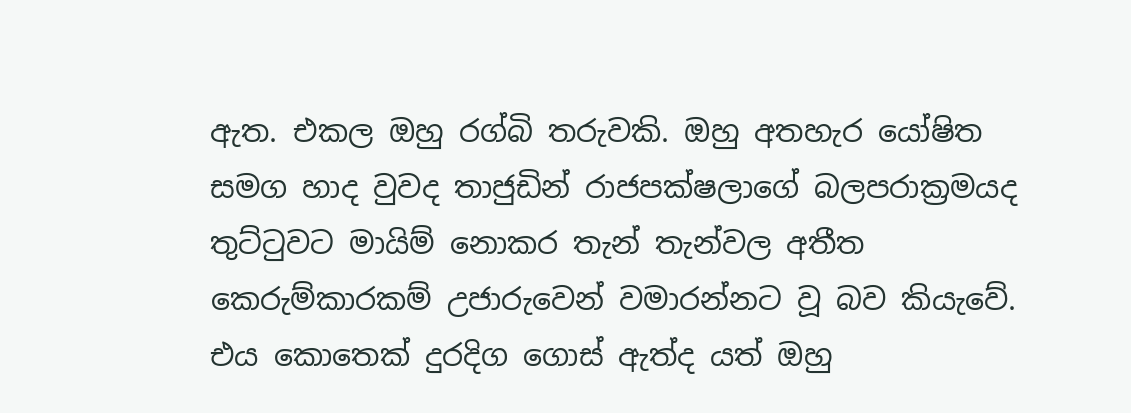ඇත. එකල ඔහු රග්බි තරුවකි. ඔහු අතහැර යෝෂිත සමග හාද වුවද තාජුඩින් රාජපක්ෂලාගේ බලපරාක්‍රමයද තුට්ටුවට මායිම් නොකර තැන් තැන්වල අතීත කෙරුම්කාරකම් උජාරුවෙන් වමාරන්නට වූ බව කියැවේ. එය කොතෙක් දුරදිග ගොස් ඇත්ද යත් ඔහු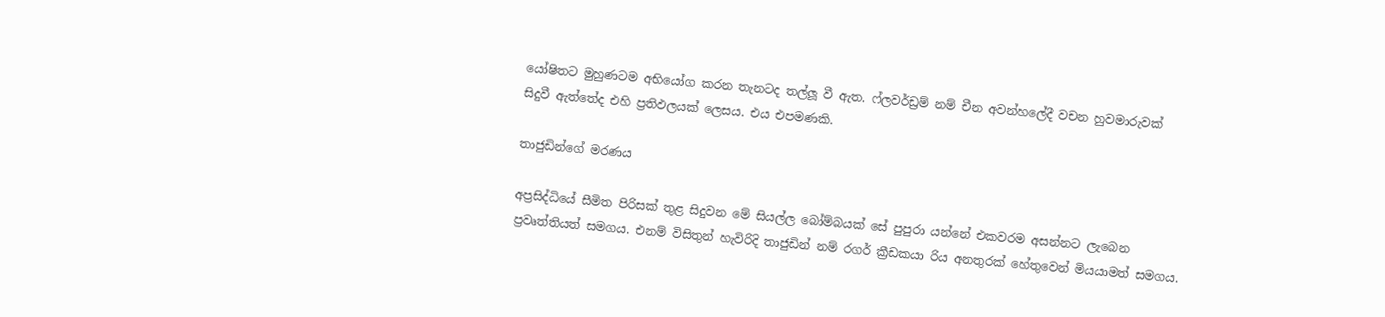යෝෂිතට මුහුණටම අභියෝග කරන තැනටද තල්ලූ වී ඇත. ෆ්ලවර්ඩ්‍රම් නම් චීන අවන්හලේදී වචන හුවමාරුවක් සිදුවී ඇත්තේද එහි ප්‍රතිඵලයක් ලෙසය. එය එපමණකි.

තාජුඩින්ගේ මරණය

අප්‍රසිද්ධියේ සීමිත පිරිසක් තුළ සිදුවන මේ සියල්ල බෝම්බයක් සේ පුපුරා යන්නේ එකවරම අසන්නට ලැබෙන ප්‍රවෘත්තියත් සමගය. එනම් විසිතුන් හැවිරිදි තාජුඩින් නම් රගර් ක්‍රීඩකයා රිය අනතුරක් හේතුවෙන් මියයාමත් සමගය.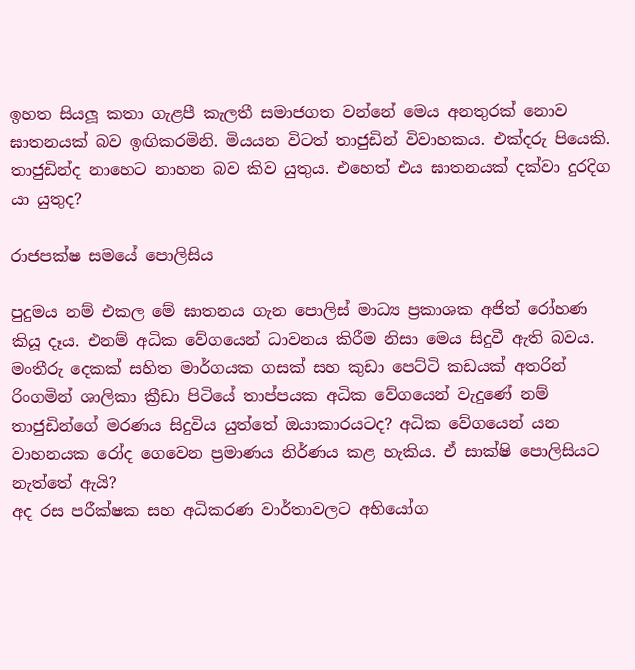ඉහත සියලූ කතා ගැළපී කැලතී සමාජගත වන්නේ මෙය අනතුරක් නොව ඝාතනයක් බව ඉඟිකරමිනි. මියයන විටත් තාජුඩින් විවාහකය. එක්දරු පියෙකි. තාජුඩින්ද නාහෙට නාහන බව කිව යුතුය. එහෙත් එය ඝාතනයක් දක්වා දුරදිග යා යුතුද?

රාජපක්ෂ සමයේ පොලිසිය

පුදුමය නම් එකල මේ ඝාතනය ගැන පොලිස් මාධ්‍ය ප්‍රකාශක අජිත් රෝහණ කියූ දෑය. එනම් අධික වේගයෙන් ධාවනය කිරීම නිසා මෙය සිදුවී ඇති බවය.
මංතීරු දෙකක් සහිත මාර්ගයක ගසක් සහ කුඩා පෙට්ටි කඩයක් අතරින් රිංගමින් ශාලිකා ක්‍රීඩා පිටියේ තාප්පයක අධික වේගයෙන් වැදුණේ නම් තාජුඩින්ගේ මරණය සිදුවිය යුත්තේ ඔයාකාරයටද? අධික වේගයෙන් යන වාහනයක රෝද ගෙවෙන ප්‍රමාණය නිර්ණය කළ හැකිය. ඒ සාක්ෂි පොලිසියට නැත්තේ ඇයි?
අද රස පරීක්ෂක සහ අධිකරණ වාර්තාවලට අභියෝග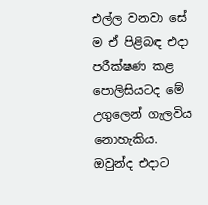එල්ල වනවා සේ ම ඒ පිළිබඳ එදා පරීක්ෂණ කළ පොලිසියටද මේ උගුලෙන් ගැලවිය නොහැකිය. ඔවුන්ද එදාට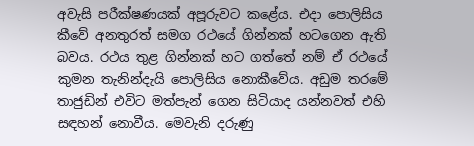අවැසි පරීක්ෂණයක් අපූරුවට කළේය. එදා පොලිසිය කීවේ අනතුරත් සමග රථයේ ගින්නක් හටගෙන ඇති බවය. රථය තුළ ගින්නක් හට ගත්තේ නම් ඒ රථයේ කුමන තැනින්දැයි පොලිසිය නොකීවේය. අඩුම තරමේ තාජුඩින් එවිට මත්පැන් ගෙන සිටියාද යන්නවත් එහි සඳහන් නොවීය. මෙවැනි දරුණු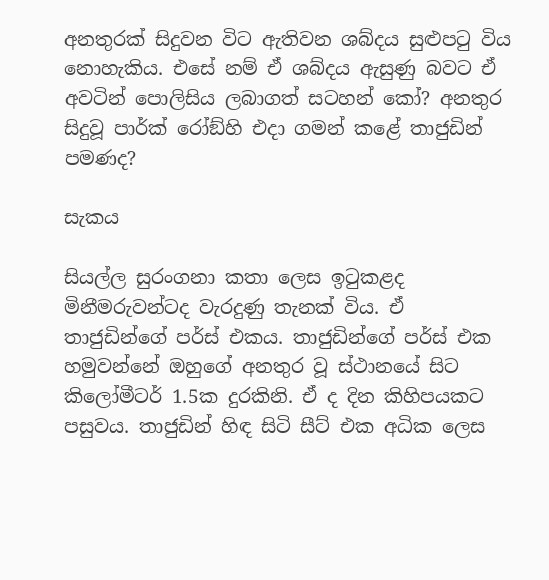අනතුරක් සිදුවන විට ඇතිවන ශබ්දය සුළුපටු විය නොහැකිය. එසේ නම් ඒ ශබ්දය ඇසුණු බවට ඒ අවටින් පොලිසිය ලබාගත් සටහන් කෝ? අනතුර සිදුවූ පාර්ක් රෝඞ්හි එදා ගමන් කළේ තාජුඩින් පමණද?

සැකය

සියල්ල සුරංගනා කතා ලෙස ඉටුකළද මිනීමරුවන්ටද වැරදුණු තැනක් විය. ඒ තාජුඩින්ගේ පර්ස් එකය. තාජුඩින්ගේ පර්ස් එක හමුවන්නේ ඔහුගේ අනතුර වූ ස්ථානයේ සිට කිලෝමීටර් 1.5ක දුරකිනි. ඒ ද දින කිහිපයකට පසුවය. තාජුඩින් හිඳ සිටි සීට් එක අධික ලෙස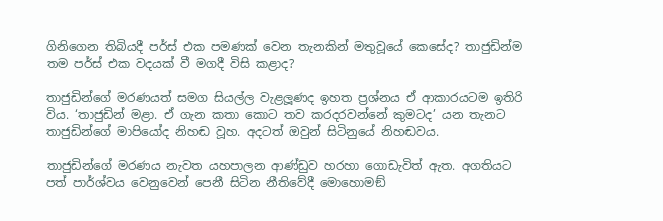ගිනිගෙන තිබියදී පර්ස් එක පමණක් වෙන තැනකින් මතුවූයේ කෙසේද? තාජුඩින්ම තම පර්ස් එක වදයක් වී මගදී විසි කළාද?

තාජුඩින්ගේ මරණයත් සමග සියල්ල වැළලූණද ඉහත ප්‍රශ්නය ඒ ආකාරයටම ඉතිරි විය. ‘තාජුඩින් මළා. ඒ ගැන කතා කොට තව කරදරවන්නේ කුමටද’ යන තැනට තාජුඩින්ගේ මාපියෝද නිහඬ වූහ. අදටත් ඔවුන් සිටිනුයේ නිහඬවය.

තාජුඩින්ගේ මරණය නැවත යහපාලන ආණ්ඩුව හරහා ගොඩැවිත් ඇත. අගතියට පත් පාර්ශ්වය වෙනුවෙන් පෙනී සිටින නීතිවේදී මොහොමඞ්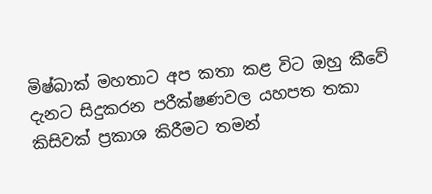මිෂ්බාක් මහතාට අප කතා කළ විට ඔහු කීවේ දැනට සිදුකරන පරීක්ෂණවල යහපත තකා කිසිවක් ප්‍රකාශ කිරීමට තමන්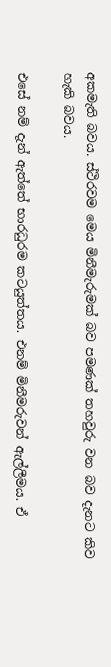අකමැති බවය. ස්ථිරවම මෙය මිනීමැරුමක් බව පමණක් තහවුරු වන බව දැනට කිව හැකි බවය.

එසේ නම් දැන් ඇත්තේ භාරධුරම කටයුත්තය. එනම් මිනීමරුවන් ඇල්ලීමය. ඒ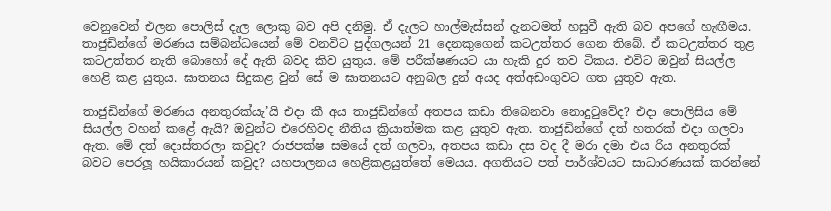වෙනුවෙන් එලන පොලිස් දැල ලොකු බව අපි දනිමු. ඒ දැලට හාල්මැස්සන් දැනටමත් හසුවී ඇති බව අපගේ හැඟීමය. තාජුඩින්ගේ මරණය සම්බන්ධයෙන් මේ වනවිට පුද්ගලයන් 21 දෙනකුගෙන් කටඋත්තර ගෙන තිබේ. ඒ කටඋත්තර තුළ කටඋත්තර නැති බොහෝ දේ ඇති බවද කිව යුතුය. මේ පරීක්ෂණයට යා හැකි දුර තව ටිකය. එවිට ඔවුන් සියල්ල හෙළි කළ යුතුය. ඝාතනය සිදුකළ වුන් සේ ම ඝාතනයට අනුබල දුන් අයද අත්අඩංගුවට ගත යුතුව ඇත.

තාජුඩින්ගේ මරණය අනතුරක්යැ’යි එදා කී අය තාජුඩින්ගේ අතපය කඩා තිබෙනවා නොදුටුවේද? එදා පොලිසිය මේ සියල්ල වහන් කළේ ඇයි? ඔවුන්ට එරෙහිවද නීතිය ක්‍රියාත්මක කළ යුතුව ඇත. තාජුඩින්ගේ දත් හතරක් එදා ගලවා ඇත. මේ දත් දොස්තරලා කවුද? රාජපක්ෂ සමයේ දත් ගලවා, අතපය කඩා දස වද දී මරා දමා එය රිය අනතුරක් බවට පෙරලූ හයිකාරයන් කවුද? යහපාලනය හෙළිකළයුත්තේ මෙයය. අගතියට පත් පාර්ශ්වයට සාධාරණයක් කරන්නේ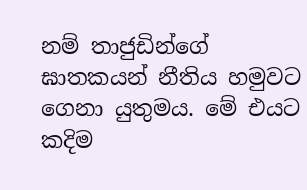නම් තාජුඩින්ගේ ඝාතකයන් නීතිය හමුවට ගෙනා යුතුමය. මේ එයට කදිම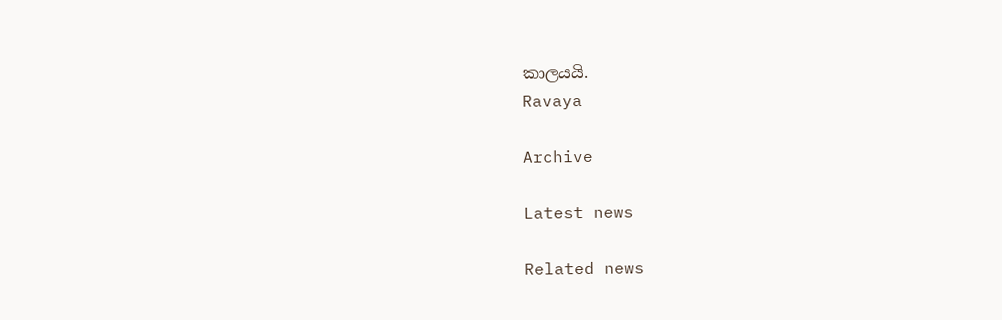කාලයයි.
Ravaya

Archive

Latest news

Related news